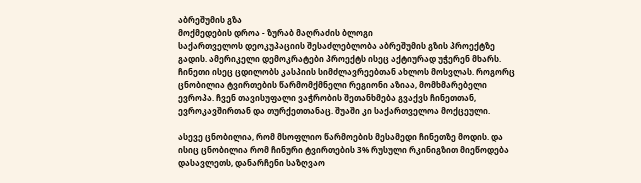აბრეშუმის გზა
მოქმედების დროა - ზურაბ მაღრაძის ბლოგი
საქართველოს დეოკუპაციის შესაძლებლობა აბრეშუმის გზის პროექტზე გადის. ამერიკელი დემოკრატები პროექტს ისეც აქტიურად უჭერენ მხარს. ჩინეთი ისეც ცდილობს კასპიის სიმძლავრეებთან ახლოს მოსვლას. როგორც ცნობილია ტვირთების წარმომქმნელი რეგიონი აზიაა, მომხმარებელი ევროპა. ჩვენ თავისუფალი ვაჭრობის შეთანხმება გვაქვს ჩინეთთან, ევროკავშირთან და თურქეთთანაც. შუაში კი საქართველოა მოქცეული.

ასევე ცნობილია, რომ მსოფლიო წარმოების მესამედი ჩინეთზე მოდის. და ისიც ცნობილია რომ ჩინური ტვირთების 3% რუსული რკინიგზით მიეწოდება დასავლეთს, დანარჩენი საზღვაო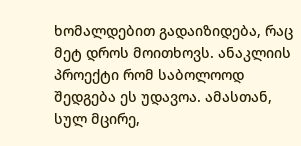ხომალდებით გადაიზიდება, რაც მეტ დროს მოითხოვს. ანაკლიის პროექტი რომ საბოლოოდ შედგება ეს უდავოა. ამასთან, სულ მცირე,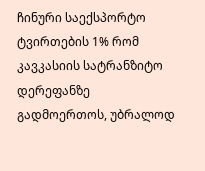ჩინური საექსპორტო ტვირთების 1% რომ კავკასიის სატრანზიტო დერეფანზე გადმოერთოს, უბრალოდ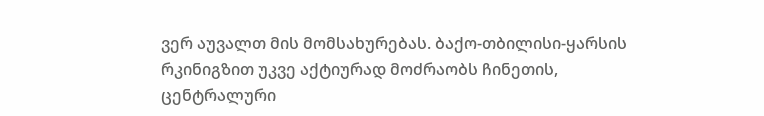ვერ აუვალთ მის მომსახურებას. ბაქო-თბილისი-ყარსის რკინიგზით უკვე აქტიურად მოძრაობს ჩინეთის, ცენტრალური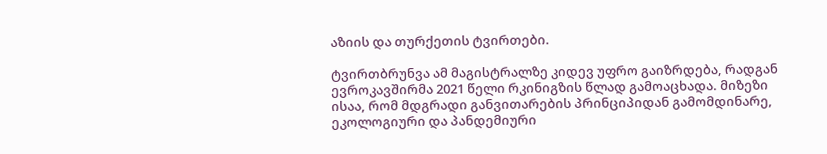აზიის და თურქეთის ტვირთები.

ტვირთბრუნვა ამ მაგისტრალზე კიდევ უფრო გაიზრდება, რადგან ევროკავშირმა 2021 წელი რკინიგზის წლად გამოაცხადა. მიზეზი ისაა, რომ მდგრადი განვითარების პრინციპიდან გამომდინარე, ეკოლოგიური და პანდემიური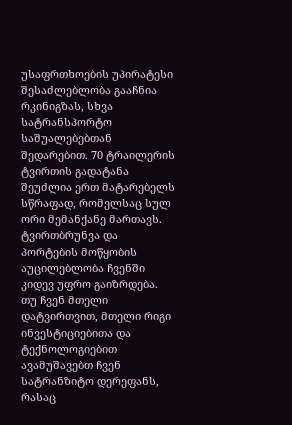უსაფრთხოების უპირატესი შესაძლებლობა გააჩნია რკინიგზას, სხვა სატრანსპორტო საშუალებებთან შედარებით. 70 ტრაილერის ტვირთის გადატანა შეუძლია ერთ მატარებელს სწრაფად, რომელსაც სულ ორი მემანქანე მართავს. ტვირთბრუნვა და პორტების მოწყობის აუცილებლობა ჩვენში კიდევ უფრო გაიზრდება. თუ ჩვენ მთელი დატვირთვით, მთელი რიგი ინვესტიციებითა და ტექნოლოგიებით ავამუშავებთ ჩვენ სატრანზიტო დერეფანს, რასაც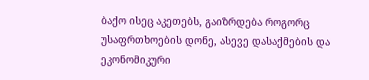ბაქო ისეც აკეთებს, გაიზრდება როგორც უსაფრთხოების დონე, ასევე დასაქმების და ეკონომიკური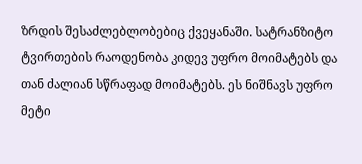ზრდის შესაძლებლობებიც ქვეყანაში. სატრანზიტო ტვირთების რაოდენობა კიდევ უფრო მოიმატებს და თან ძალიან სწრაფად მოიმატებს. ეს ნიშნავს უფრო მეტი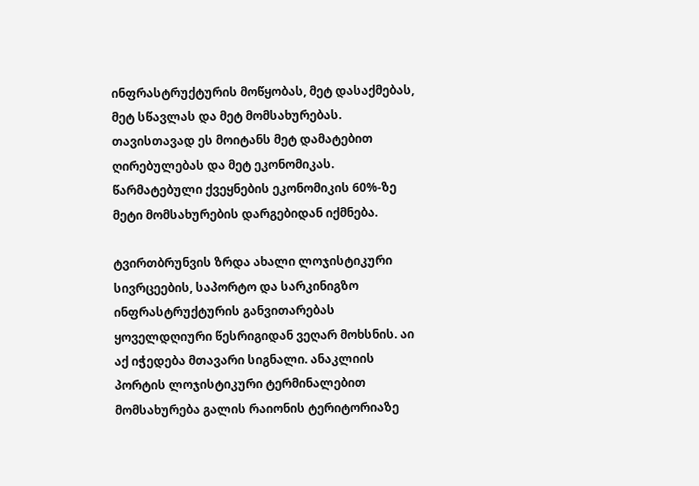ინფრასტრუქტურის მოწყობას, მეტ დასაქმებას, მეტ სწავლას და მეტ მომსახურებას. თავისთავად ეს მოიტანს მეტ დამატებით ღირებულებას და მეტ ეკონომიკას. წარმატებული ქვეყნების ეკონომიკის 60%-ზე მეტი მომსახურების დარგებიდან იქმნება.

ტვირთბრუნვის ზრდა ახალი ლოჯისტიკური სივრცეების, საპორტო და სარკინიგზო ინფრასტრუქტურის განვითარებას ყოველდღიური წესრიგიდან ვეღარ მოხსნის. აი აქ იჭედება მთავარი სიგნალი. ანაკლიის პორტის ლოჯისტიკური ტერმინალებით მომსახურება გალის რაიონის ტერიტორიაზე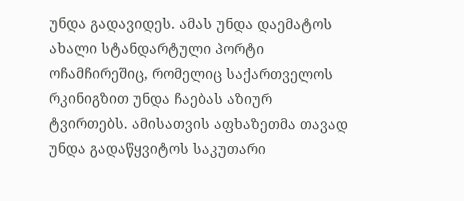უნდა გადავიდეს. ამას უნდა დაემატოს ახალი სტანდარტული პორტი ოჩამჩირეშიც, რომელიც საქართველოს რკინიგზით უნდა ჩაებას აზიურ ტვირთებს. ამისათვის აფხაზეთმა თავად უნდა გადაწყვიტოს საკუთარი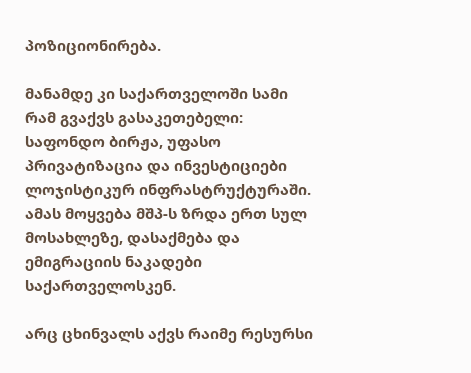პოზიციონირება.

მანამდე კი საქართველოში სამი რამ გვაქვს გასაკეთებელი: საფონდო ბირჟა, უფასო პრივატიზაცია და ინვესტიციები ლოჯისტიკურ ინფრასტრუქტურაში. ამას მოყვება მშპ-ს ზრდა ერთ სულ მოსახლეზე, დასაქმება და ემიგრაციის ნაკადები საქართველოსკენ.

არც ცხინვალს აქვს რაიმე რესურსი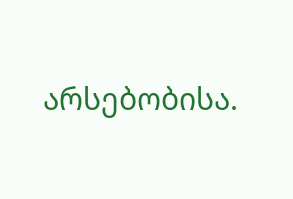არსებობისა.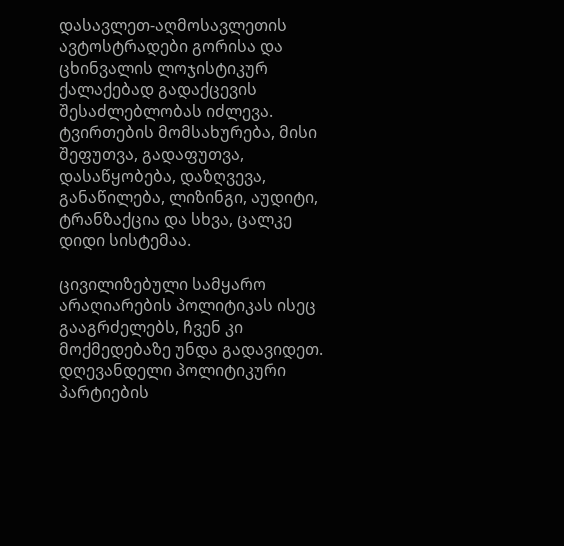დასავლეთ-აღმოსავლეთის ავტოსტრადები გორისა და ცხინვალის ლოჯისტიკურ ქალაქებად გადაქცევის შესაძლებლობას იძლევა. ტვირთების მომსახურება, მისი შეფუთვა, გადაფუთვა, დასაწყობება, დაზღვევა, განაწილება, ლიზინგი, აუდიტი, ტრანზაქცია და სხვა, ცალკე დიდი სისტემაა.

ცივილიზებული სამყარო არაღიარების პოლიტიკას ისეც გააგრძელებს, ჩვენ კი მოქმედებაზე უნდა გადავიდეთ. დღევანდელი პოლიტიკური პარტიების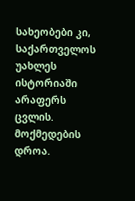სახეობები კი, საქართველოს უახლეს ისტორიაში არაფერს ცვლის. მოქმედების დროა.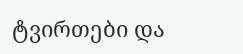ტვირთები და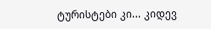ტურისტები კი... კიდევ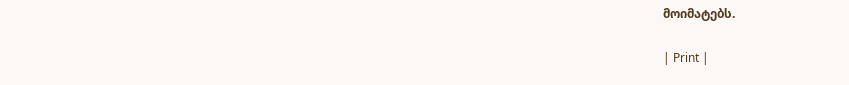მოიმატებს.

| Print |